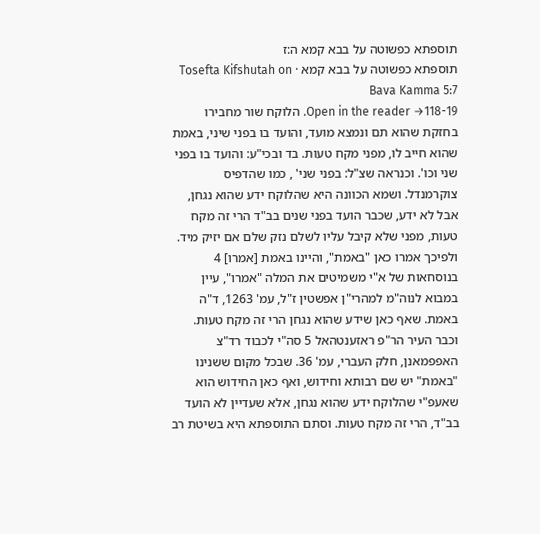תוספתא כפשוטה על בבא קמא ה:ז
תוספתא כפשוטה על בבא קמא · Tosefta Kifshutah on Bava Kamma 5:7
Open in the reader →118-19. הלוקח שור מחבירו בחזקת שהוא תם ונמצא מועד, והועד בו בפני שיני, באמת שהוא חייב לו, מפני מקח טעות. בד ובכי"ע: והועד בו בפני שני וכו'. וכנראה שצ"ל: בפני שני' , כמו שהדפיס צוקרמנדל. ושמא הכוונה היא שהלוקח ידע שהוא נגחן, אבל לא ידע, שכבר הועד בפני שנים בב"ד הרי זה מקח טעות, מפני שלא קיבל עליו לשלם נזק שלם אם יזיק מיד. ולפיכך אמרו כאן "באמת", והיינו באמת [אמרו] 4 בנוסחאות של א"י משמיטים את המלה "אמרו", עיין במבוא לנוה"מ למהרי"ן אפשטין ז"ל, עמ' 1263, ד"ה באמת. שאף כאן שידע שהוא נגחן הרי זה מקח טעות. וכבר העיר הר"פ ראזענטהאל 5 סה"י לכבוד רד"צ האפפמאנן, חלק העברי, עמ' 36. שבכל מקום ששנינו "באמת" יש שם רבותא וחידוש, ואף כאן החידוש הוא שאעפ"י שהלוקח ידע שהוא נגחן, אלא שעדיין לא הועד בב"ד, הרי זה מקח טעות. וסתם התוספתא היא בשיטת רב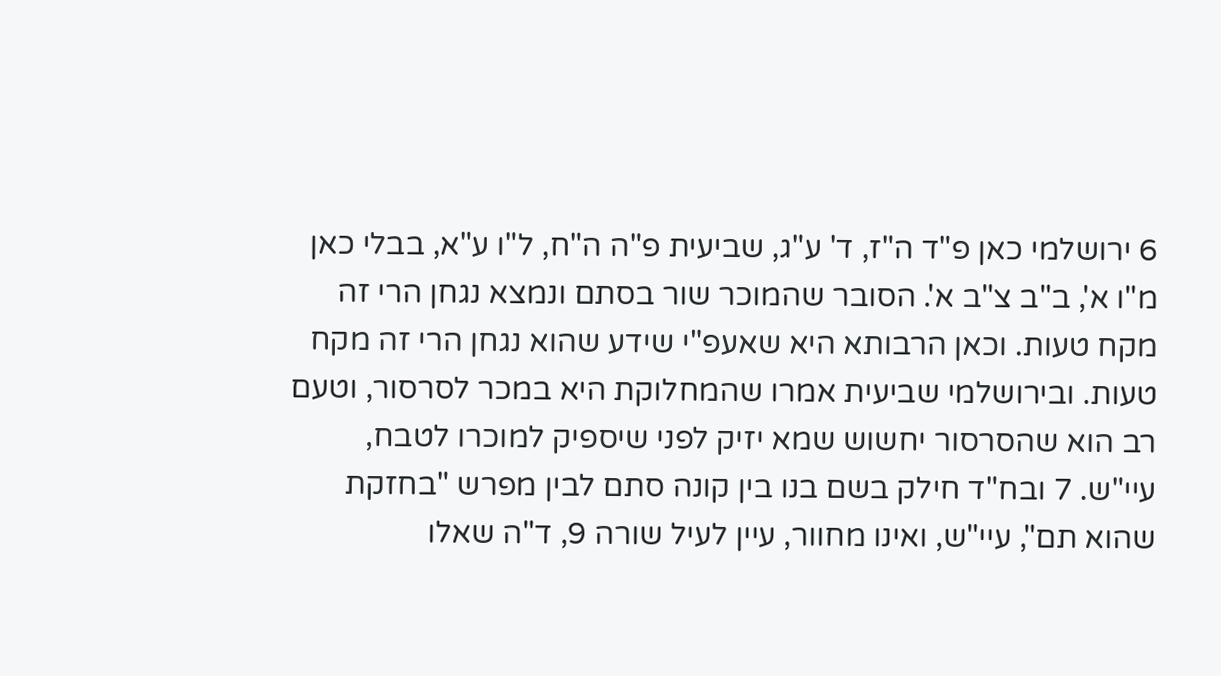6 ירושלמי כאן פ"ד ה"ז, ד' ע"ג, שביעית פ"ה ה"ח, ל"ו ע"א, בבלי כאן מ"ו א', ב"ב צ"ב א'. הסובר שהמוכר שור בסתם ונמצא נגחן הרי זה מקח טעות. וכאן הרבותא היא שאעפ"י שידע שהוא נגחן הרי זה מקח טעות. ובירושלמי שביעית אמרו שהמחלוקת היא במכר לסרסור, וטעם רב הוא שהסרסור יחשוש שמא יזיק לפני שיספיק למוכרו לטבח, עיי"ש. 7 ובח"ד חילק בשם בנו בין קונה סתם לבין מפרש "בחזקת שהוא תם", עיי"ש, ואינו מחוור, עיין לעיל שורה 9, ד"ה שאלו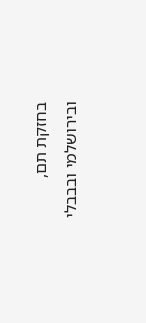בחזקת תם, ובירושלמי ובבבלי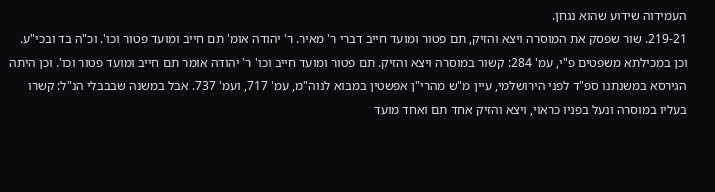העמידוה שידוע שהוא נגחן.
219-21. שור שפסק את המוסרה ויצא והזיק, תם פטור ומועד חייב דברי ר' מאיר. ר' יהודה אומ' תם חייב ומועד פטור וכו'. וכ"ה בד ובכי"ע. וכן במכילתא משפטים פ"י, עמ' 284: קשור במוסרה ויצא והזיק. תם פטור ומועד חייב וכו' ר' יהודה אומר תם חייב ומועד פטור וכו'. וכן היתה הגירסא במשנתנו ספ"ד לפני הירושלמי, עיין מ"ש מהרי"ן אפשטין במבוא לנוה"מ, עמ' 717, ועמ' 737. אבל במשנה שבבבלי הנ"ל: קשרו בעליו במוסרה ונעל בפניו כראוי, ויצא והזיק אחד תם ואחד מועד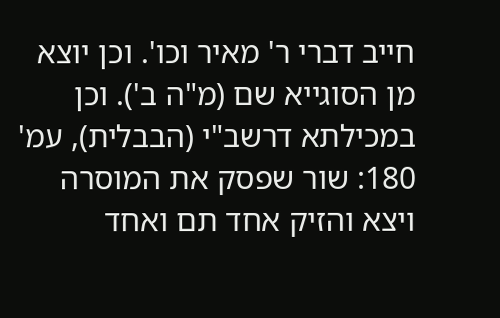חייב דברי ר' מאיר וכו'. וכן יוצא מן הסוגייא שם (מ"ה ב'). וכן במכילתא דרשב"י (הבבלית), עמ' 180: שור שפסק את המוסרה ויצא והזיק אחד תם ואחד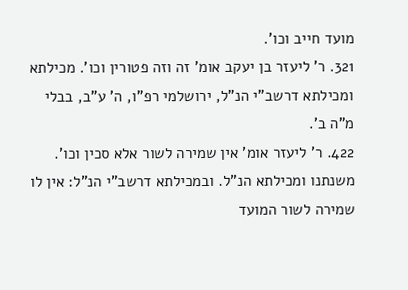מועד חייב וכו'.
321. ר' ליעזר בן יעקב אומ' זה וזה פטורין וכו'. מכילתא ומכילתא דרשב"י הנ"ל, ירושלמי רפ"ו, ה' ע"ב, בבלי מ"ה ב'.
422. ר' ליעזר אומ' אין שמירה לשור אלא סכין וכו'. משנתנו ומכילתא הנ"ל. ובמכילתא דרשב"י הנ"ל: אין לו שמירה לשור המועד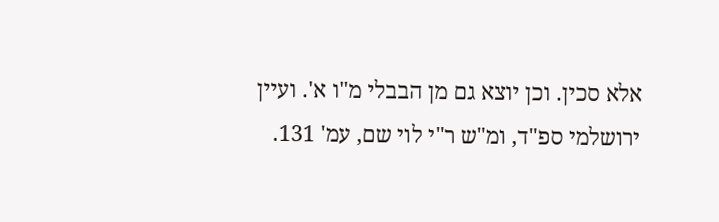אלא סכין. וכן יוצא גם מן הבבלי מ"ו א'. ועיין ירושלמי ספ"ד, ומ"ש ר"י לוי שם, עמ' 131.